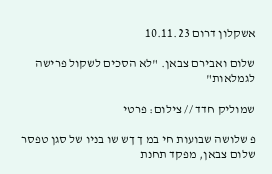אשקלון דרום 10.11.23

שלום ואבירם צבאן. "לא הסכים לשקול פרישה לגמלאות"

שמוליק חדד // צילום: פרטי

פ שלושה שבועות חי במ ך ךש שו בניו של סגן טפסר שלום צבאן, מפקד תחנת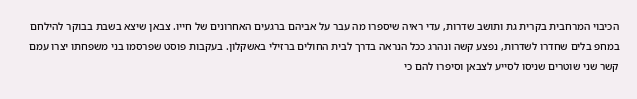הכיבוי המרחבית בקרית גת ותושב שדרות, עדי ראיה שיספרו מה עבר על אביהם ברגעים האחרונים של חייו. צבאן שיצא בשבת בבוקר להילחם במחפ בלים שחדרו לשדרות, נפצע קשה ונהרג ככל הנראה בדרך לבית החולים ברזילי באשקלון. בעקבות פוסט שפרסמו בני משפחתו יצרו עמם קשר שני שוטרים שניסו לסייע לצבאן וסיפרו להם כי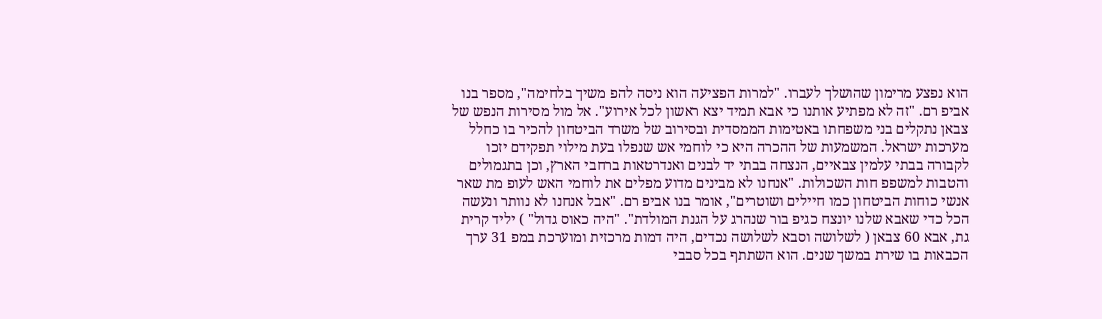הוא נפצע מרימון שהושלך לעברו. "למרות הפציעה הוא ניסה להפ משיך בלחימה", מספר בנו אביפ רם. "זה לא מפתיע אותנו כי אבא תמיד יצא ראשון לכל אירוע". אל מול מסירות הנפש של צבאן נתקלים בני משפחתו באטימות הממסדית ובסירוב של משרד הביטחון להכיר בו כחלל מערכות ישראל. המשמעות של ההכרה היא כי לוחמי אש שנפלו בעת מילוי תפקידם יזכו לקבורה בבתי עלמין צבאיים, הנצחה בבתי יד לבנים ואנדרטאות ברחבי הארץ, וכן בתגמולים והטבות למשפפ חות השכולות. "אנחנו לא מבינים מדוע מפלים את לוחמי האש לעופ מת שאר אנשי כוחות הביטחון כמו חיילים ושוטרים", אומר בנו אביפ רם. "אבל אנחנו לא נוותר ונעשה הכל כדי שאבא שלנו יונצח כגיפ בור שנהרג על הגנת המולדת". "היה כאוס גדול" ) יליד קרית גת, אבא 60 צבאן ( לשלושה וסבא לשלושה נכדים, היה דמות מרכזית ומוערכת במפ 31 ערך הכבאות בו שירת במשך שנים. הוא השתתף בכל סבבי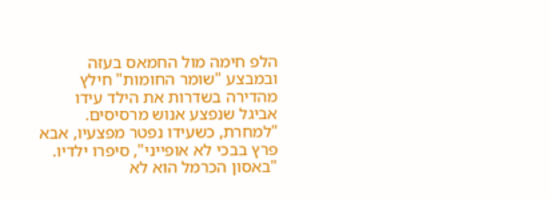הלפ חימה מול החמאס בעזה ובמבצע "שומר החומות" חילץ מהדירה בשדרות את הילד עידו אביגל שנפצע אנוש מרסיסים. "למחרת, כשעידו נפטר מפצעיו, אבא פרץ בבכי לא אופייני", סיפרו ילדיו. "באסון הכרמל הוא לא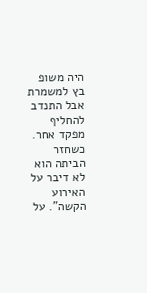היה משופ בץ למשמרת אבל התנדב להחליף מפקד אחר. כשחזר הביתה הוא לא דיבר על האירוע הקשה". על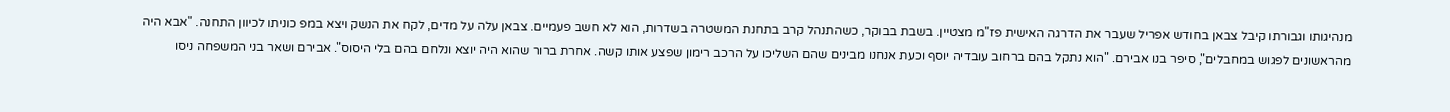מנהיגותו וגבורתו קיבל צבאן בחודש אפריל שעבר את הדרגה האישית פז"מ מצטיין. בשבת בבוקר, כשהתנהל קרב בתחנת המשטרה בשדרות, הוא לא חשב פעמיים. צבאן עלה על מדים, לקח את הנשק ויצא במפ כוניתו לכיוון התחנה. "אבא היה מהראשונים לפגוש במחבלים", סיפר בנו אבירם. "הוא נתקל בהם ברחוב עובדיה יוסף וכעת אנחנו מבינים שהם השליכו על הרכב רימון שפצע אותו קשה. אחרת ברור שהוא היה יוצא ונלחם בהם בלי היסוס". אבירם ושאר בני המשפחה ניסו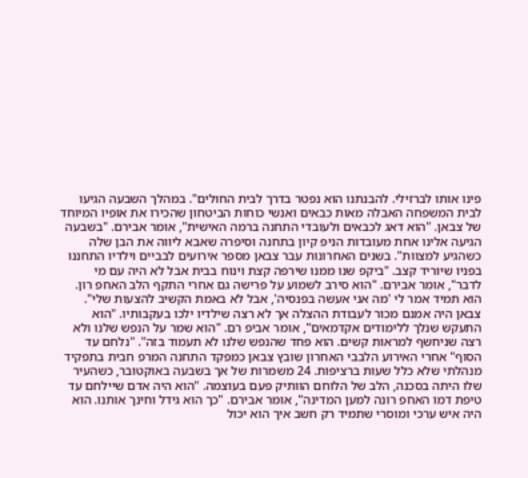פינו אותו לברזילי. להבנתנו הוא נפטר בדרך לבית החולים". במהלך השבעה הגיעו לבית המשפחה האבלה מאות כבאים ואנשי כוחות הביטחון שהכירו את אופיו המיוחד של צבאן. "הוא דאג לכבאים ולעובדי התחנה ברמה האישית", אומר אבירם. "בשבעה הגיעה אלינו אחת מעובדות הניפ קיון בתחנה וסיפרה שאבא ליווה את הבן שלה כשהגיע למצוות". בשנים האחרונות עבר צבאן מספר אירועים לבביים וילדיו התחננו בפניו שיוריד קצב. "ביקפ שנו ממנו שירפה קצת וינוח בבית אבל לא היה עם מי לדבר", אומר אבירם. "הוא סירב לשמוע על פרישה גם אחרי התקף הלב האחפ רון. הוא תמיד אמר לי 'מה אני אעשה בפנסיה', אבל לא באמת הקשיב להצעות שלי". צבאן היה אמנם מכור לעבודת ההצלה אך לא רצה שילדיו ילכו בעקבותיו. "הוא התעקש שנלך ללימודים אקדמאים", אומר אביפ רם. "הוא שמר על הנפש שלנו ולא רצה שניחשף למראות קשים. הוא פחד שהנפש שלנו לא תעמוד בזה". "נלחם עד הסוף" אחרי האירוע הלבבי האחרון שובץ צבאן כמפקד התחנה המרפ חבית בתפקיד מנהלתי שלא כלל שעות ברציפות. 24 משמרות של אך בשבעה באוקטובר, כשהעיר שלו היתה בסכנה, הלב של הלוחם הוותיק פעם בעוצמה. "הוא היה אדם שיילחם עד טיפת דמו האחפ רונה למען המדינה", אומר אבירם. "כך הוא גידל וחינך אותנו. הוא היה איש ערכי ומוסרי שתמיד רק חשב איך הוא יכול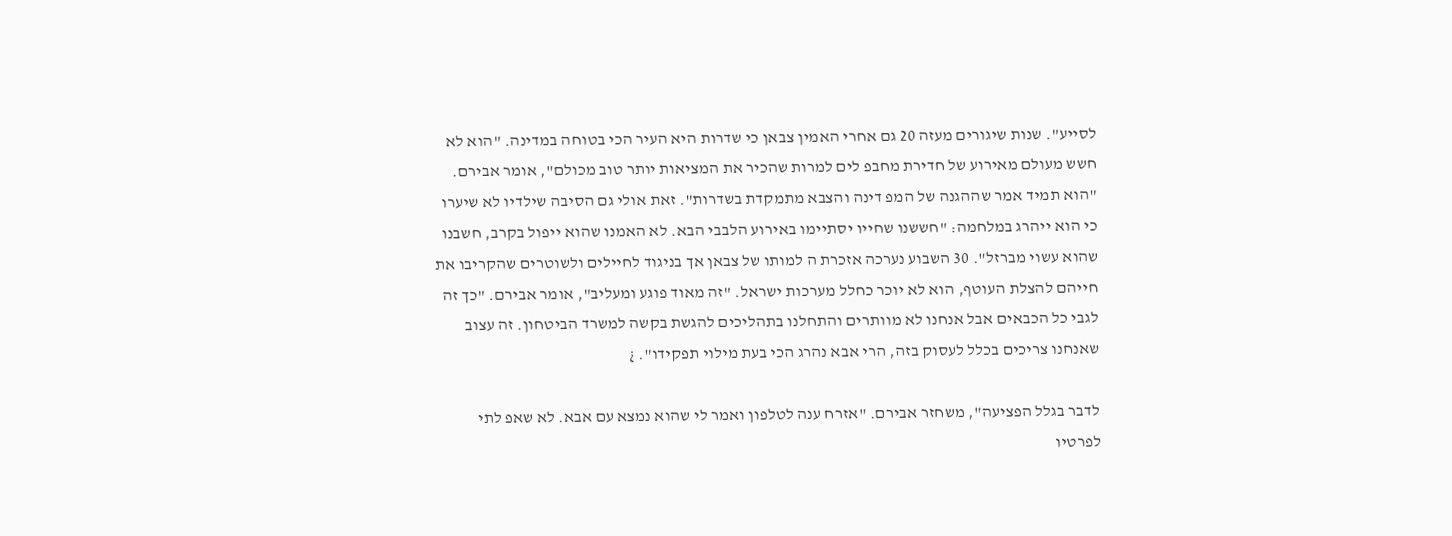לסייע". שנות שיגורים מעזה 20 גם אחרי האמין צבאן כי שדרות היא העיר הכי בטוחה במדינה. "הוא לא חשש מעולם מאירוע של חדירת מחבפ לים למרות שהכיר את המציאות יותר טוב מכולם", אומר אבירם. "הוא תמיד אמר שההגנה של המפ דינה והצבא מתמקדת בשדרות". זאת אולי גם הסיבה שילדיו לא שיערו כי הוא ייהרג במלחמה: "חששנו שחייו יסתיימו באירוע הלבבי הבא. לא האמנו שהוא ייפול בקרב, חשבנו שהוא עשוי מברזל". 30 השבוע נערכה אזכרת ה למותו של צבאן אך בניגוד לחיילים ולשוטרים שהקריבו את חייהם להצלת העוטף, הוא לא יוכר כחלל מערכות ישראל. "זה מאוד פוגע ומעליב", אומר אבירם. "כך זה לגבי כל הכבאים אבל אנחנו לא מוותרים והתחלנו בתהליכים להגשת בקשה למשרד הביטחון. זה עצוב שאנחנו צריכים בכלל לעסוק בזה, הרי אבא נהרג הכי בעת מילוי תפקידו". ¿

לדבר בגלל הפציעה", משחזר אבירם. "אזרח ענה לטלפון ואמר לי שהוא נמצא עם אבא. לא שאפ לתי לפרטיו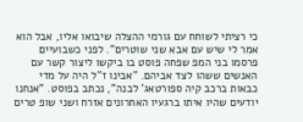כי רציתי לשוחח עם גורמי ההצלה שיבואו אליו, אבל הוא אמר לי שיש עם אבא שני שוטרים". לפני כשבועיים פרסמו בני המפ שפחה פוסט בו ביקשו ליצור קשר עם האנשים ששהו לצד אביהם. "אבינו ז"ל היה על מדי כבאות ברכב קיה ספורטאג' לבנה", נכתב בפוסט. "אנחנו יודעים שהיו איתו ברגעיו האחרונים אזרח ושני שופ טרים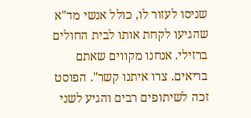שניסו לעזור לו, כולל אנשי מד"א שהגיעו לקחת אותו לבית החולים ברזילי. אנחנו מקווים שאתם בריאים. צרו איתנו קשר". הפוסט זכה לשיתופים רבים והגיע לשני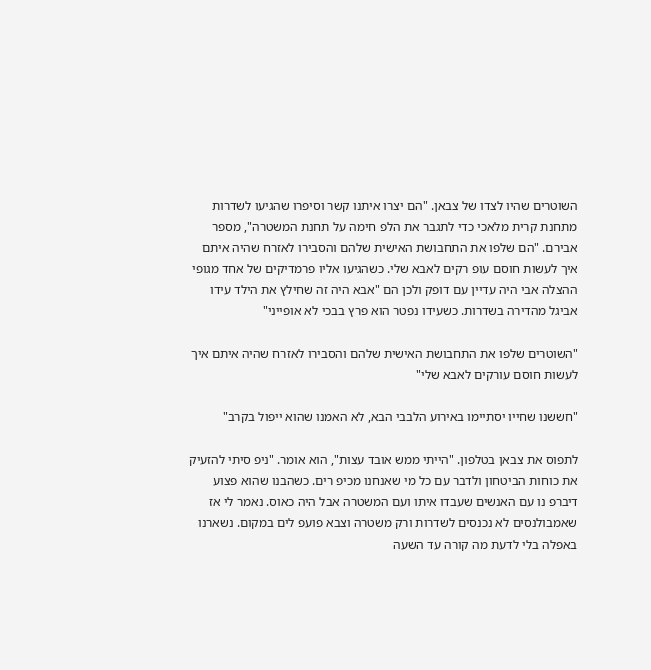השוטרים שהיו לצדו של צבאן. "הם יצרו איתנו קשר וסיפרו שהגיעו לשדרות מתחנת קרית מלאכי כדי לתגבר את הלפ חימה על תחנת המשטרה", מספר אבירם. "הם שלפו את התחבושת האישית שלהם והסבירו לאזרח שהיה איתם איך לעשות חוסם עופ רקים לאבא שלי. כשהגיעו אליו פרמדיקים של אחד מגופי ההצלה אבי היה עדיין עם דופק ולכן הם "אבא היה זה שחילץ את הילד עידו אביגל מהדירה בשדרות. כשעידו נפטר הוא פרץ בבכי לא אופייני"

"השוטרים שלפו את התחבושת האישית שלהם והסבירו לאזרח שהיה איתם איך לעשות חוסם עורקים לאבא שלי"

"חששנו שחייו יסתיימו באירוע הלבבי הבא, לא האמנו שהוא ייפול בקרב"

לתפוס את צבאן בטלפון. "הייתי ממש אובד עצות", הוא אומר. "ניפ סיתי להזעיק את כוחות הביטחון ולדבר עם כל מי שאנחנו מכיפ רים. כשהבנו שהוא פצוע דיברפ נו עם האנשים שעבדו איתו ועם המשטרה אבל היה כאוס. נאמר לי אז שאמבולנסים לא נכנסים לשדרות ורק משטרה וצבא פועפ לים במקום. נשארנו באפלה בלי לדעת מה קורה עד השעה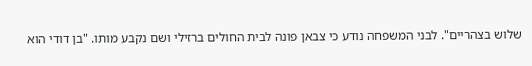שלוש בצהריים". לבני המשפחה נודע כי צבאן פונה לבית החולים ברזילי ושם נקבע מותו. "בן דודי הוא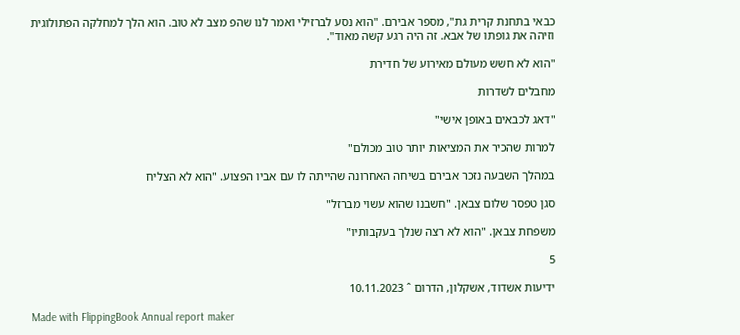כבאי בתחנת קרית גת", מספר אבירם. "הוא נסע לברזילי ואמר לנו שהפ מצב לא טוב. הוא הלך למחלקה הפתולוגית וזיהה את גופתו של אבא. זה היה רגע קשה מאוד".

"הוא לא חשש מעולם מאירוע של חדירת

מחבלים לשדרות

"דאג לכבאים באופן אישי"

למרות שהכיר את המציאות יותר טוב מכולם"

במהלך השבעה נזכר אבירם בשיחה האחרונה שהייתה לו עם אביו הפצוע. "הוא לא הצליח

סגן טפסר שלום צבאן. "חשבנו שהוא עשוי מברזל"

משפחת צבאן. "הוא לא רצה שנלך בעקבותיו"

5

ידיעות אשדוד, אשקלון, הדרום ˆ 10.11.2023

Made with FlippingBook Annual report maker